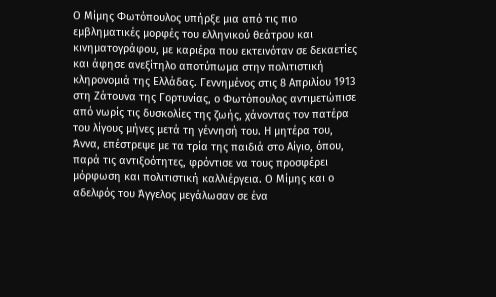Ο Μίμης Φωτόπουλος υπήρξε μια από τις πιο εμβληματικές μορφές του ελληνικού θεάτρου και κινηματογράφου, με καριέρα που εκτεινόταν σε δεκαετίες και άφησε ανεξίτηλο αποτύπωμα στην πολιτιστική κληρονομιά της Ελλάδας. Γεννημένος στις 8 Απριλίου 1913 στη Ζάτουνα της Γορτυνίας, ο Φωτόπουλος αντιμετώπισε από νωρίς τις δυσκολίες της ζωής, χάνοντας τον πατέρα του λίγους μήνες μετά τη γέννησή του. Η μητέρα του, Άννα, επέστρεψε με τα τρία της παιδιά στο Αίγιο, όπου, παρά τις αντιξοότητες, φρόντισε να τους προσφέρει μόρφωση και πολιτιστική καλλιέργεια. Ο Μίμης και ο αδελφός του Άγγελος μεγάλωσαν σε ένα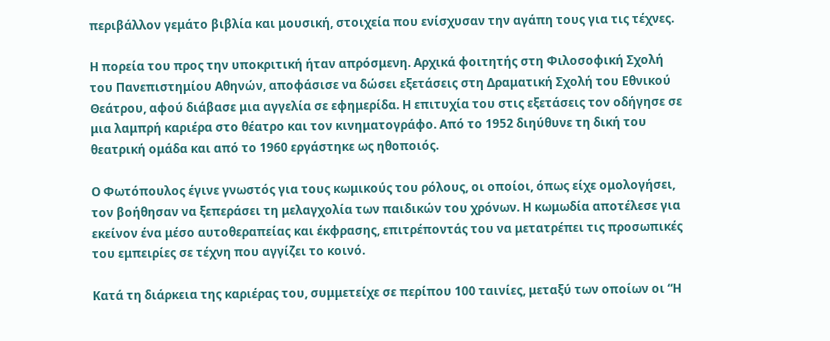περιβάλλον γεμάτο βιβλία και μουσική, στοιχεία που ενίσχυσαν την αγάπη τους για τις τέχνες.

Η πορεία του προς την υποκριτική ήταν απρόσμενη. Αρχικά φοιτητής στη Φιλοσοφική Σχολή του Πανεπιστημίου Αθηνών, αποφάσισε να δώσει εξετάσεις στη Δραματική Σχολή του Εθνικού Θεάτρου, αφού διάβασε μια αγγελία σε εφημερίδα. Η επιτυχία του στις εξετάσεις τον οδήγησε σε μια λαμπρή καριέρα στο θέατρο και τον κινηματογράφο. Από το 1952 διηύθυνε τη δική του θεατρική ομάδα και από το 1960 εργάστηκε ως ηθοποιός.

Ο Φωτόπουλος έγινε γνωστός για τους κωμικούς του ρόλους, οι οποίοι, όπως είχε ομολογήσει, τον βοήθησαν να ξεπεράσει τη μελαγχολία των παιδικών του χρόνων. Η κωμωδία αποτέλεσε για εκείνον ένα μέσο αυτοθεραπείας και έκφρασης, επιτρέποντάς του να μετατρέπει τις προσωπικές του εμπειρίες σε τέχνη που αγγίζει το κοινό.

Κατά τη διάρκεια της καριέρας του, συμμετείχε σε περίπου 100 ταινίες, μεταξύ των οποίων οι “Η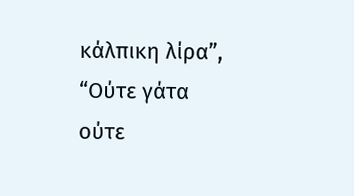κάλπικη λίρα”, “Ούτε γάτα ούτε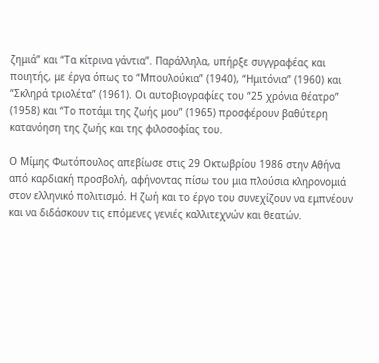ζημιά” και “Τα κίτρινα γάντια”. Παράλληλα, υπήρξε συγγραφέας και ποιητής, με έργα όπως το “Μπουλούκια” (1940), “Ημιτόνια” (1960) και “Σκληρά τριολέτα” (1961). Οι αυτοβιογραφίες του “25 χρόνια θέατρο” (1958) και “Το ποτάμι της ζωής μου” (1965) προσφέρουν βαθύτερη κατανόηση της ζωής και της φιλοσοφίας του.

Ο Μίμης Φωτόπουλος απεβίωσε στις 29 Οκτωβρίου 1986 στην Αθήνα από καρδιακή προσβολή, αφήνοντας πίσω του μια πλούσια κληρονομιά στον ελληνικό πολιτισμό. Η ζωή και το έργο του συνεχίζουν να εμπνέουν και να διδάσκουν τις επόμενες γενιές καλλιτεχνών και θεατών.